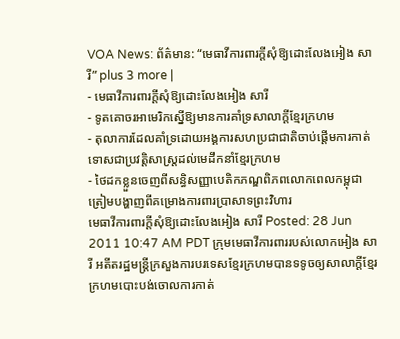VOA News: ព័ត៌មាន: “មេធាវីការពារក្តីសុំឱ្យដោះលែងអៀង សារី” plus 3 more |
- មេធាវីការពារក្តីសុំឱ្យដោះលែងអៀង សារី
- ទូតគោចរអាមេរិកស្នើឱ្យមានការគាំទ្រសាលាក្តីខ្មែរក្រហម
- តុលាការដែលគាំទ្រដោយអង្គការសហប្រជាជាតិចាប់ផ្តើមការកាត់ទោសជាប្រវត្តិសាស្រ្តដល់មេដឹកនាំខ្មែរក្រហម
- ថៃដកខ្លួនចេញពីសន្ធិសញ្ញាបេតិកភណ្ឌពិភពលោកពេលកម្ពុជាត្រៀមបង្ហាញពីគម្រោងការពារប្រាសាទព្រះវិហារ
មេធាវីការពារក្តីសុំឱ្យដោះលែងអៀង សារី Posted: 28 Jun 2011 10:47 AM PDT ក្រុមមេធាវីការពាររបស់លោកអៀង សារី អតីតរដ្ឋមន្ដ្រីក្រសួងការបរទេសខ្មែរក្រហមបានទទូចឲ្យសាលាក្ដីខ្មែរក្រហមបោះបង់ចោលការកាត់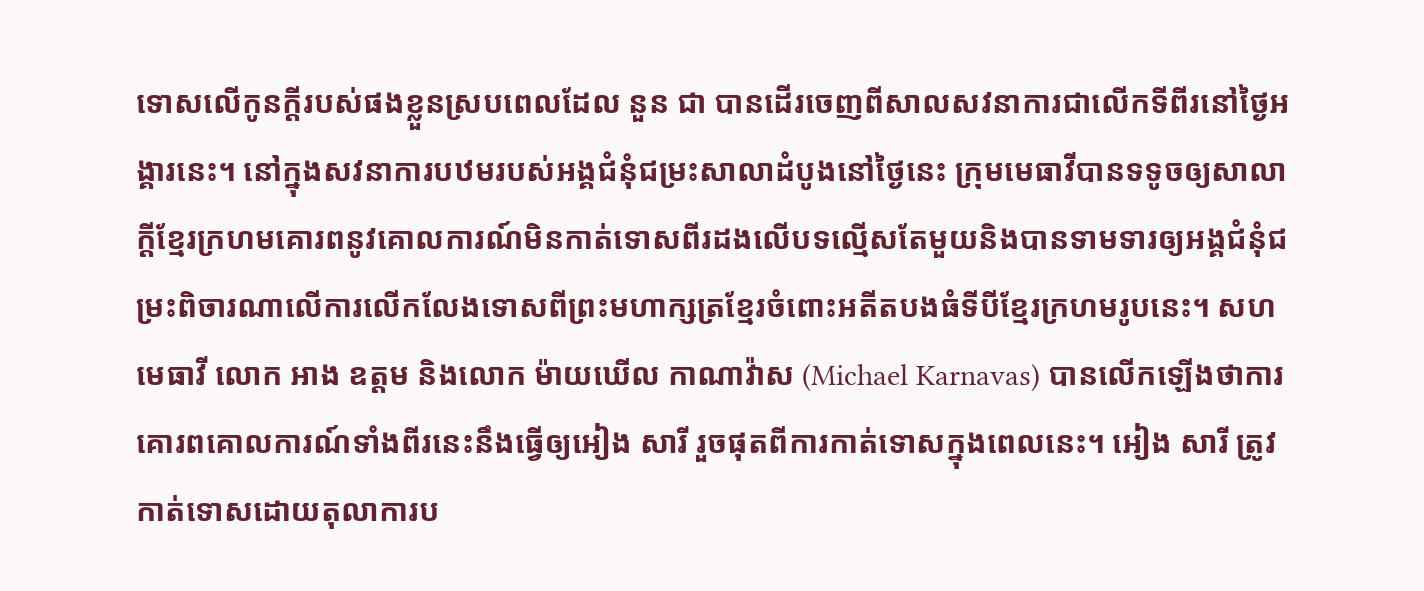ទោសលើកូនក្ដីរបស់ផងខ្លួនស្របពេលដែល នួន ជា បានដើរចេញពីសាលសវនាការជាលើកទីពីរនៅថ្ងៃអង្គារនេះ។ នៅក្នុងសវនាការបឋមរបស់អង្គជំនុំជម្រះសាលាដំបូងនៅថ្ងៃនេះ ក្រុមមេធាវីបានទទូចឲ្យសាលាក្ដីខ្មែរក្រហមគោរពនូវគោលការណ៍មិនកាត់ទោសពីរដងលើបទល្មើសតែមួយនិងបានទាមទារឲ្យអង្គជំនុំជម្រះពិចារណាលើការលើកលែងទោសពីព្រះមហាក្សត្រខ្មែរចំពោះអតីតបងធំទីបីខ្មែរក្រហមរូបនេះ។ សហមេធាវី លោក អាង ឧត្តម និងលោក ម៉ាយឃើល កាណាវ៉ាស (Michael Karnavas) បានលើកឡើងថាការគោរពគោលការណ៍ទាំងពីរនេះនឹងធ្វើឲ្យអៀង សារី រួចផុតពីការកាត់ទោសក្នុងពេលនេះ។ អៀង សារី ត្រូវកាត់ទោសដោយតុលាការប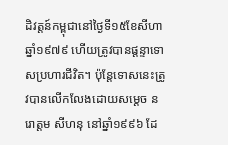ដិវត្តន៍កម្ពុជានៅថ្ងៃទី១៥ខែសីហាឆ្នាំ១៩៧៩ ហើយត្រូវបានផ្ដន្ទាទោសប្រហារជីវិត។ ប៉ុន្ដែទោសនេះត្រូវបានលើកលែងដោយសម្ដេច នរោត្តម សីហនុ នៅឆ្នាំ១៩៩៦ ដែ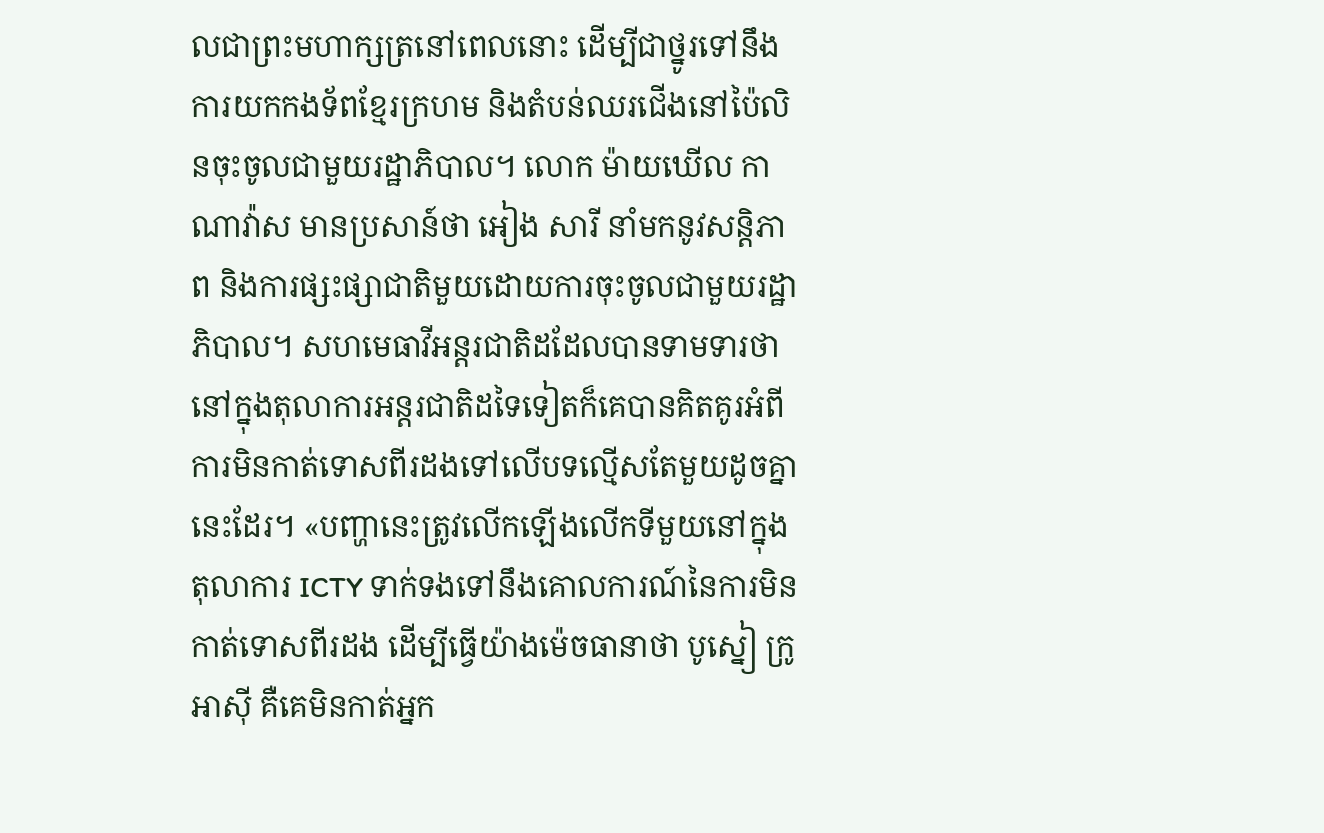លជាព្រះមហាក្សត្រនៅពេលនោះ ដើម្បីជាថ្នូរទៅនឹងការយកកងទ័ពខ្មែរក្រហម និងតំបន់ឈរជើងនៅប៉ៃលិនចុះចូលជាមួយរដ្ឋាភិបាល។ លោក ម៉ាយឃើល កាណាវ៉ាស មានប្រសាន៍ថា អៀង សារី នាំមកនូវសន្ដិភាព និងការផ្សះផ្សាជាតិមួយដោយការចុះចូលជាមួយរដ្ឋាភិបាល។ សហមេធាវីអន្ដរជាតិដដែលបានទាមទារថានៅក្នុងតុលាការអន្ដរជាតិដទៃទៀតក៏គេបានគិតគូរអំពីការមិនកាត់ទោសពីរដងទៅលើបទល្មើសតែមួយដូចគ្នានេះដែរ។ «បញ្ហានេះត្រូវលើកឡើងលើកទីមួយនៅក្នុងតុលាការ ICTY ទាក់ទងទៅនឹងគោលការណ៍នៃការមិនកាត់ទោសពីរដង ដើម្បីធ្វើយ៉ាងម៉េចធានាថា បូស្នៀ ក្រូអាស៊ី គឺគេមិនកាត់អ្នក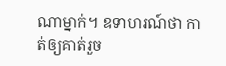ណាម្នាក់។ ឧទាហរណ៍ថា កាត់ឲ្យគាត់រួច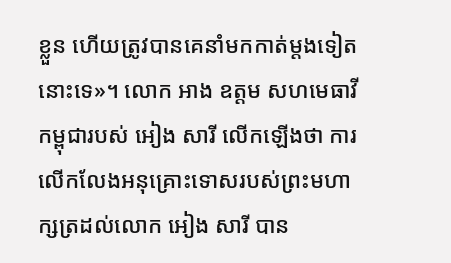ខ្លួន ហើយត្រូវបានគេនាំមកកាត់ម្តងទៀតនោះទេ»។ លោក អាង ឧត្តម សហមេធាវីកម្ពុជារបស់ អៀង សារី លើកឡើងថា ការលើកលែងអនុគ្រោះទោសរបស់ព្រះមហាក្សត្រដល់លោក អៀង សារី បាន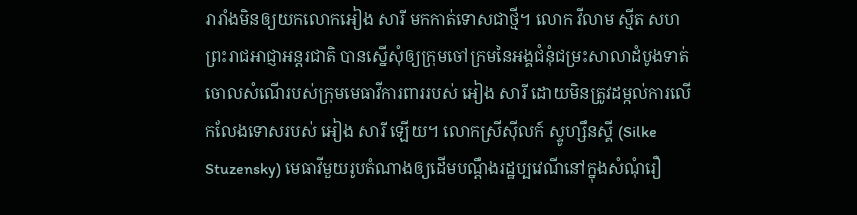រារាំងមិនឲ្យយកលោកអៀង សារី មកកាត់ទោសជាថ្មី។ លោក វីលាម ស្មីត សហព្រះរាជអាជ្ញាអន្ដរជាតិ បានស្នើសុំឲ្យក្រុមចៅក្រមនៃអង្គជំនុំជម្រះសាលាដំបូងទាត់ចោលសំណើរបស់ក្រុមមេធាវីការពាររបស់ អៀង សារី ដោយមិនត្រូវដម្កល់ការលើកលែងទោសរបស់ អៀង សារី ឡើយ។ លោកស្រីស៊ីលក៍ ស្ទូហ្សឹនស្គី (Silke Stuzensky) មេធាវីមួយរូបតំណាងឲ្យដើមបណ្ដឹងរដ្ឋប្បវេណីនៅក្នុងសំណុំរឿ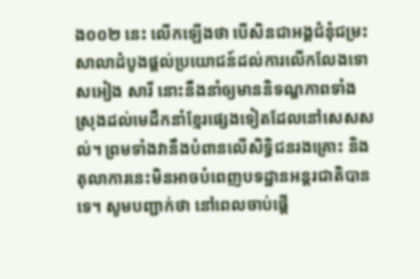ង០០២ នេះ លើកឡើងថា បើសិនជាអង្គជំនុំជម្រះសាលាដំបូងផ្ដល់ប្រយោជន៍ដល់ការលើកលែងទោសអៀង សារី នោះនឹងនាំឲ្យមាននិទណ្ឌភាពទាំងស្រុងដល់មេដឹកនាំខ្មែរផ្សេងទៀតដែលនៅសេសសល់។ ព្រមទាំងវានឹងបំពានលើសិទ្ធិជនរងគ្រោះ និង តុលាការនេះមិនអាចបំពេញបទដ្ឋានអន្ដរជាតិបានទេ។ សូមបញ្ជាក់ថា នៅពេលចាប់ផ្ដើ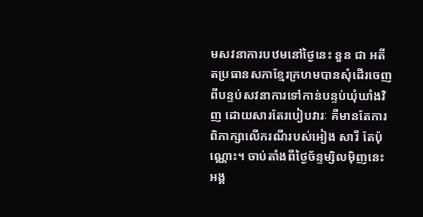មសវនាការបឋមនៅថ្ងៃនេះ នួន ជា អតីតប្រធានសភាខ្មែរក្រហមបានសុំដើរចេញពីបន្ទប់សវនាការទៅកាន់បន្ទប់ឃុំឃាំងវិញ ដោយសារតែរបៀបវារៈ គឺមានតែការពិភាក្សាលើករណីរបស់អៀង សារី តែប៉ុណ្ណោះ។ ចាប់តាំងពីថ្ងៃច័ន្ទម្សិលម៉ិញនេះ អង្គ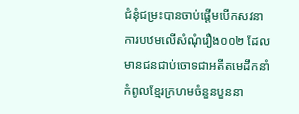ជំនុំជម្រះបានចាប់ផ្ដើមបើកសវនាការបឋមលើសំណុំរឿង០០២ ដែល មានជនជាប់ចោទជាអតីតមេដឹកនាំកំពូលខ្មែរក្រហមចំនួនបួននា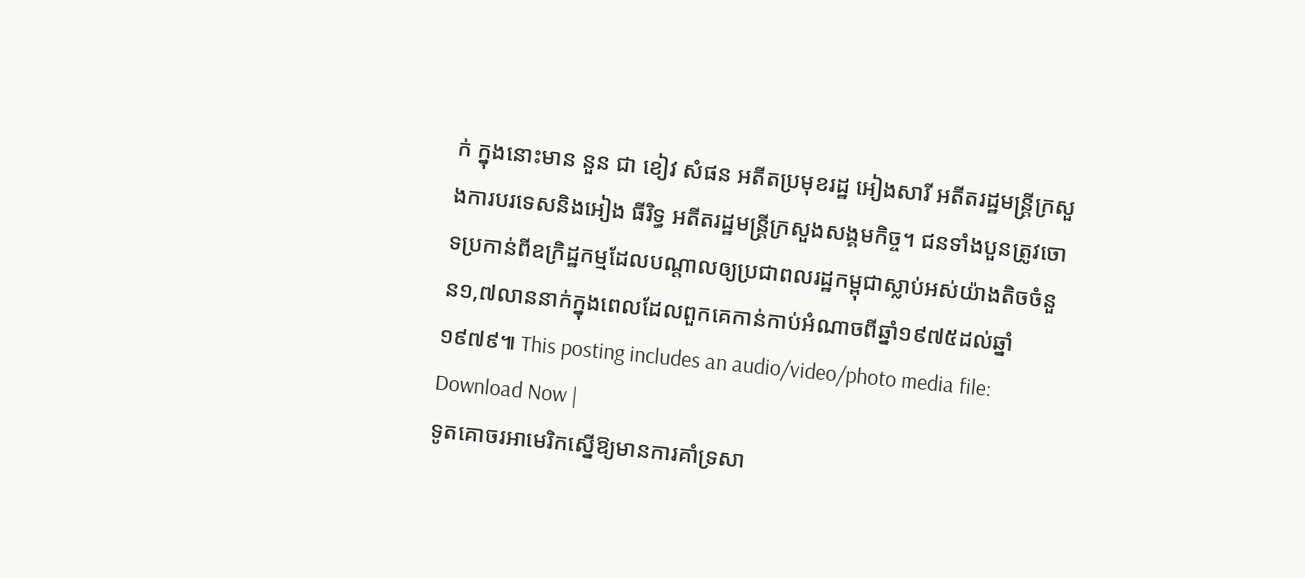ក់ ក្នុងនោះមាន នួន ជា ខៀវ សំផន អតីតប្រមុខរដ្ឋ អៀងសារី អតីតរដ្ឋមន្ដ្រីក្រសួងការបរទេសនិងអៀង ធីរិទ្ធ អតីតរដ្ឋមន្ដ្រីក្រសួងសង្គមកិច្ច។ ជនទាំងបួនត្រូវចោទប្រកាន់ពីឧក្រិដ្ឋកម្មដែលបណ្ដាលឲ្យប្រជាពលរដ្ឋកម្ពុជាស្លាប់អស់យ៉ាងតិចចំនួន១,៧លាននាក់ក្នុងពេលដែលពួកគេកាន់កាប់អំណាចពីឆ្នាំ១៩៧៥ដល់ឆ្នាំ១៩៧៩៕ This posting includes an audio/video/photo media file: Download Now |
ទូតគោចរអាមេរិកស្នើឱ្យមានការគាំទ្រសា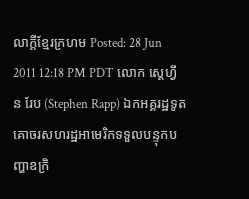លាក្តីខ្មែរក្រហម Posted: 28 Jun 2011 12:18 PM PDT លោក ស្តេហ្វឹន រែប (Stephen Rapp) ឯកអគ្គរដ្ឋទូតគោចរសហរដ្ឋអាមេរិកទទួលបន្ទុកបញ្ហាឧក្រិ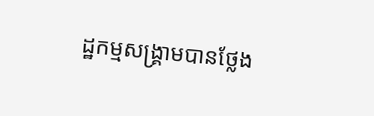ដ្ឋកម្មសង្គ្រាមបានថ្លែង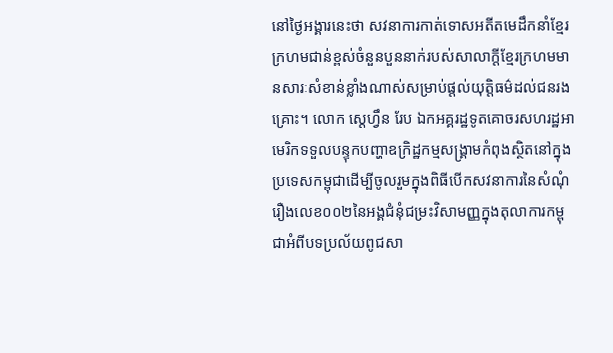នៅថ្ងៃអង្គារនេះថា សវនាការកាត់ទោសអតីតមេដឹកនាំខ្មែរក្រហមជាន់ខ្ពស់ចំនួនបួននាក់របស់សាលាក្តីខ្មែរក្រហមមានសារៈសំខាន់ខ្លាំងណាស់សម្រាប់ផ្តល់យុត្តិធម៌ដល់ជនរងគ្រោះ។ លោក ស្តេហ្វឹន រែប ឯកអគ្គរដ្ឋទូតគោចរសហរដ្ឋអាមេរិកទទួលបន្ទុកបញ្ហាឧក្រិដ្ឋកម្មសង្គ្រាមកំពុងស្ថិតនៅក្នុងប្រទេសកម្ពុជាដើម្បីចូលរួមក្នុងពិធីបើកសវនាការនៃសំណុំរឿងលេខ០០២នៃអង្គជំនុំជម្រះវិសាមញ្ញក្នុងតុលាការកម្ពុជាអំពីបទប្រល័យពូជសា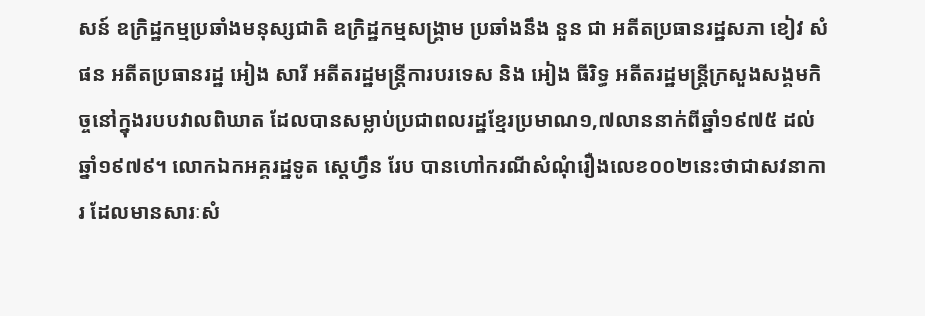សន៍ ឧក្រិដ្ឋកម្មប្រឆាំងមនុស្សជាតិ ឧក្រិដ្ឋកម្មសង្គ្រាម ប្រឆាំងនឹង នួន ជា អតីតប្រធានរដ្ឋសភា ខៀវ សំផន អតីតប្រធានរដ្ឋ អៀង សារី អតីតរដ្ឋមន្ត្រីការបរទេស និង អៀង ធីរិទ្ធ អតីតរដ្ឋមន្ត្រីក្រសួងសង្គមកិច្ចនៅក្នុងរបបវាលពិឃាត ដែលបានសម្លាប់ប្រជាពលរដ្ឋខ្មែរប្រមាណ១,៧លាននាក់ពីឆ្នាំ១៩៧៥ ដល់ ឆ្នាំ១៩៧៩។ លោកឯកអគ្គរដ្ឋទូត ស្តេហ្វឹន រែប បានហៅករណីសំណុំរឿងលេខ០០២នេះថាជាសវនាការ ដែលមានសារៈសំ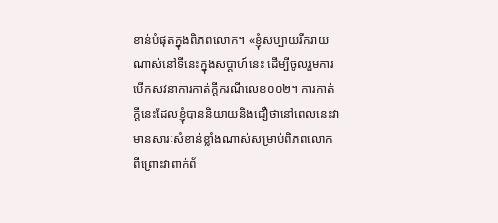ខាន់បំផុតក្នុងពិភពលោក។ «ខ្ញុំសប្បាយរីករាយណាស់នៅទីនេះក្នុងសប្តាហ៍នេះ ដើម្បីចូលរួមការបើកសវនាការកាត់ក្តីករណីលេខ០០២។ ការកាត់ក្តីនេះដែលខ្ញុំបាននិយាយនិងជឿថានៅពេលនេះវាមានសារៈសំខាន់ខ្លាំងណាស់សម្រាប់ពិភពលោក ពីព្រោះវាពាក់ព័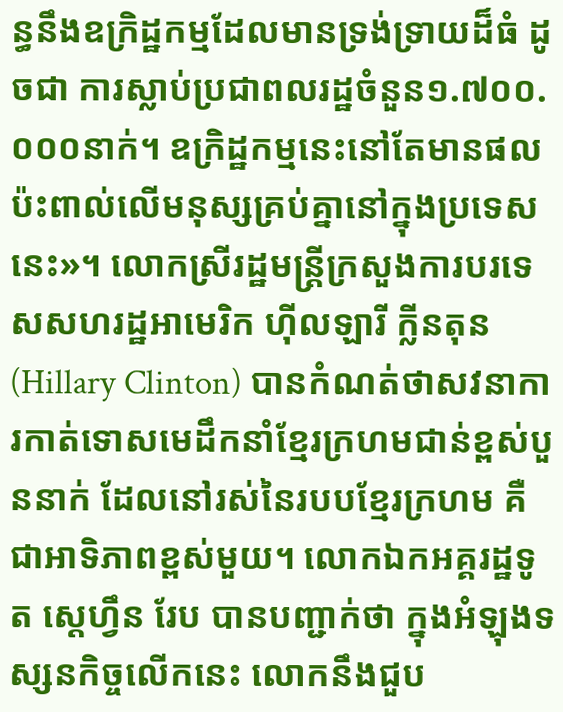ន្ធនឹងឧក្រិដ្ឋកម្មដែលមានទ្រង់ទ្រាយដ៏ធំ ដូចជា ការស្លាប់ប្រជាពលរដ្ឋចំនួន១.៧០០.០០០នាក់។ ឧក្រិដ្ឋកម្មនេះនៅតែមានផលប៉ះពាល់លើមនុស្សគ្រប់គ្នានៅក្នុងប្រទេសនេះ»។ លោកស្រីរដ្ឋមន្ត្រីក្រសួងការបរទេសសហរដ្ឋអាមេរិក ហ៊ីលឡារី ក្លីនតុន (Hillary Clinton) បានកំណត់ថាសវនាការកាត់ទោសមេដឹកនាំខ្មែរក្រហមជាន់ខ្ពស់បួននាក់ ដែលនៅរស់នៃរបបខ្មែរក្រហម គឺជាអាទិភាពខ្ពស់មួយ។ លោកឯកអគ្គរដ្ឋទូត ស្តេហ្វឹន រែប បានបញ្ជាក់ថា ក្នុងអំឡុងទស្សនកិច្ចលើកនេះ លោកនឹងជួប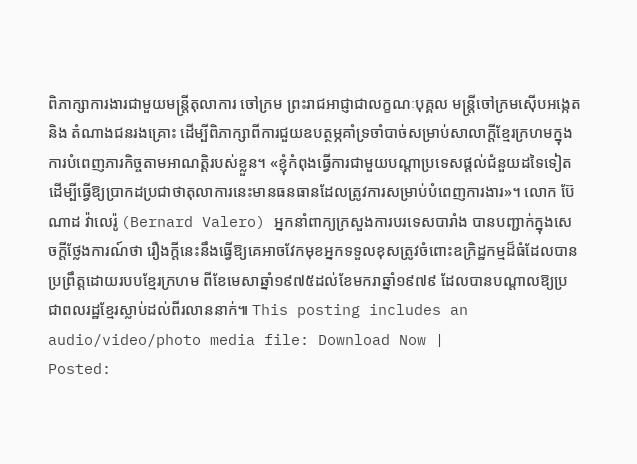ពិភាក្សាការងារជាមួយមន្ត្រីតុលាការ ចៅក្រម ព្រះរាជអាជ្ញាជាលក្ខណៈបុគ្គល មន្ត្រីចៅក្រមស៊ើបអង្កេត និង តំណាងជនរងគ្រោះ ដើម្បីពិភាក្សាពីការជួយឧបត្ថម្ភគាំទ្រចាំបាច់សម្រាប់សាលាក្តីខ្មែរក្រហមក្នុងការបំពេញភារកិច្ចតាមអាណត្តិរបស់ខ្លួន។ «ខ្ញុំកំពុងធ្វើការជាមួយបណ្តាប្រទេសផ្តល់ជំនួយដទៃទៀត ដើម្បីធ្វើឱ្យប្រាកដប្រជាថាតុលាការនេះមានធនធានដែលត្រូវការសម្រាប់បំពេញការងារ»។ លោក ប៊ែណាដ វ៉ាលេរ៉ូ (Bernard Valero) អ្នកនាំពាក្យក្រសួងការបរទេសបារាំង បានបញ្ជាក់ក្នុងសេចក្តីថ្លែងការណ៍ថា រឿងក្តីនេះនឹងធ្វើឱ្យគេអាចវែកមុខអ្នកទទួលខុសត្រូវចំពោះឧក្រិដ្ឋកម្មដ៏ធំដែលបានប្រព្រឹត្តដោយរបបខ្មែរក្រហម ពីខែមេសាឆ្នាំ១៩៧៥ដល់ខែមករាឆ្នាំ១៩៧៩ ដែលបានបណ្តាលឱ្យប្រជាពលរដ្ឋខ្មែរស្លាប់ដល់ពីរលាននាក់៕ This posting includes an audio/video/photo media file: Download Now |
Posted: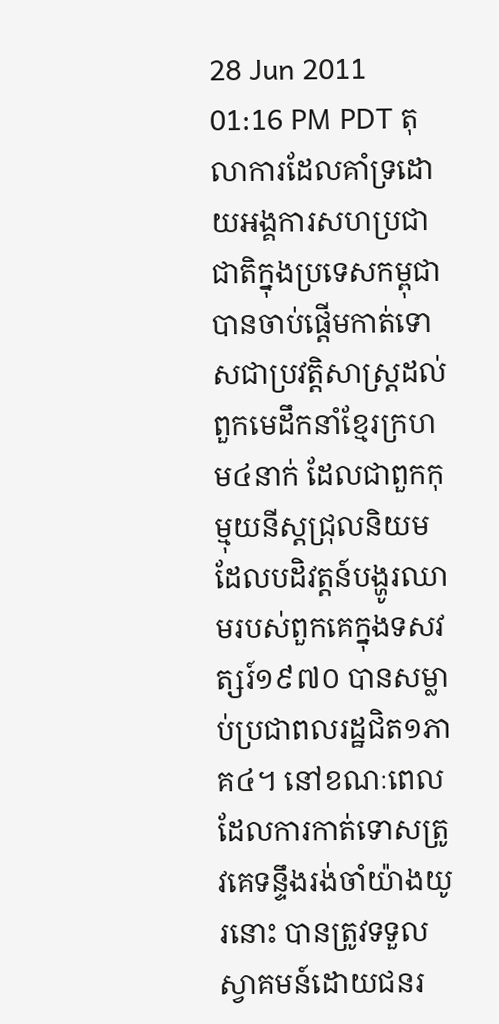28 Jun 2011 01:16 PM PDT តុលាការដែលគាំទ្រដោយអង្គការសហប្រជាជាតិក្នុងប្រទេសកម្ពុជា បានចាប់ផ្តើមកាត់ទោសជាប្រវត្តិសាស្រ្តដល់ពួកមេដឹកនាំខ្មែរក្រហម៤នាក់ ដែលជាពួកកុម្មុយនីស្តជ្រុលនិយមដែលបដិវត្តន៍បង្ហូរឈាមរបស់ពួកគេក្នុងទសវត្សរ៍១៩៧០ បានសម្លាប់ប្រជាពលរដ្ឋជិត១ភាគ៤។ នៅខណៈពេលដែលការកាត់ទោសត្រូវគេទន្ទឹងរង់ចាំយ៉ាងយូរនោះ បានត្រូវទទួលស្វាគមន៍ដោយជនរ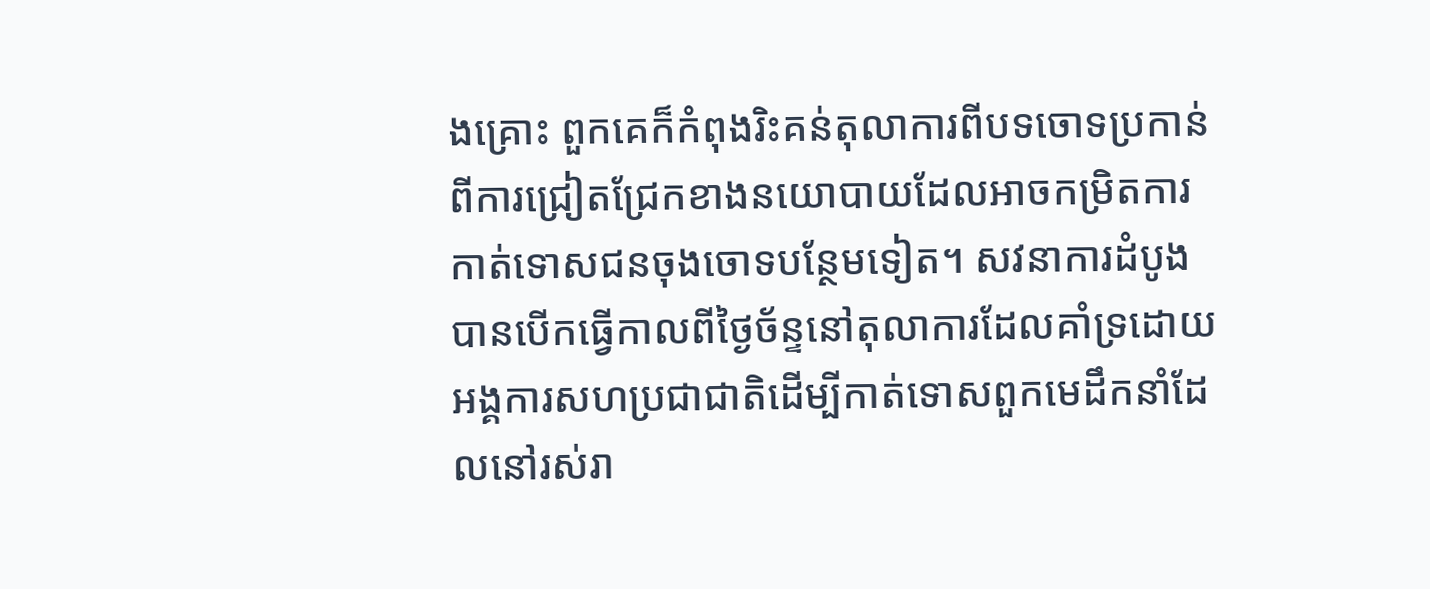ងគ្រោះ ពួកគេក៏កំពុងរិះគន់តុលាការពីបទចោទប្រកាន់ពីការជ្រៀតជ្រែកខាងនយោបាយដែលអាចកម្រិតការកាត់ទោសជនចុងចោទបន្ថែមទៀត។ សវនាការដំបូងបានបើកធ្វើកាលពីថ្ងៃច័ន្ទនៅតុលាការដែលគាំទ្រដោយអង្គការសហប្រជាជាតិដើម្បីកាត់ទោសពួកមេដឹកនាំដែលនៅរស់រា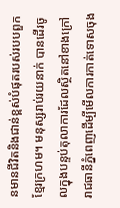នមានជីវិតនិងជាន់ខ្ពស់បំផុតរបស់របបពួកខ្មែរក្រហម។ មនុស្សរាប់រយនាក់ បានដើរចូលក្នុងបន្ទប់តុលាការដែលស្ថិតនៅខាងក្រៅរាជធានីភ្នំពេញដើម្បីមើលការកាត់ទោសចុង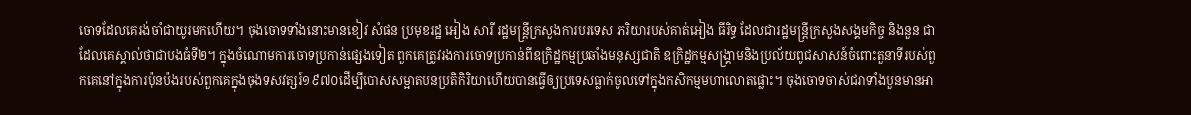ចោទដែលគេរង់ចាំជាយូរមកហើយ។ ចុងចោទទាំងនោះមានខៀវ សំផន ប្រមុខរដ្ឋ អៀង សារី រដ្ឋមន្រ្តីក្រសួងការបរទេស ភរិយារបស់គាត់អៀង ធីរិទ្ធ ដែលជារដ្ឋមន្រ្តីក្រសួងសង្គមកិច្ច និងនួន ជា ដែលគេស្គាល់ថាជាបងធំទី២។ ក្នុងចំណោមការចោទប្រកាន់ផ្សេងទៀត ពួកគេត្រូវរងការចោទប្រកាន់ពីឧក្រិដ្ឋកម្មប្រឆាំងមនុស្សជាតិ ឧក្រិដ្ឋកម្មសង្គ្រាមនិងប្រល័យពូជសាសន៍ចំពោះតួនាទីរបស់ពួកគេនៅក្នុងការប៉ុនប៉ងរបស់ពួកគេក្នុងចុងទសវត្សរ៍១៩៧០ដើម្បីបោសសម្អាតបនប្រតិកិរិយាហើយបានធ្វើឲ្យប្រទេសធ្លាក់ចូលទៅក្នុងកសិកម្មមហាលោតផ្លោះ។ ចុងចោទចាស់ជរាទាំងបួនមានអា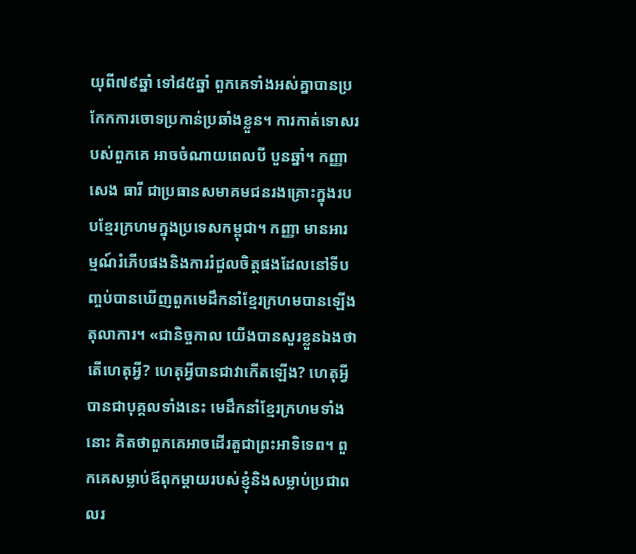យុពី៧៩ឆ្នាំ ទៅ៨៥ឆ្នាំ ពួកគេទាំងអស់គ្នាបានប្រកែកការចោទប្រកាន់ប្រឆាំងខ្លួន។ ការកាត់ទោសរបស់ពួកគេ អាចចំណាយពេលបី បួនឆ្នាំ។ កញ្ញាសេង ធារី ជាប្រធានសមាគមជនរងគ្រោះក្នុងរបបខ្មែរក្រហមក្នុងប្រទេសកម្ពុជា។ កញ្ញា មានអារម្មណ៍រំភើបផងនិងការរំជួលចិត្តផងដែលនៅទីបញ្ចប់បានឃើញពួកមេដឹកនាំខ្មែរក្រហមបានឡើងតុលាការ។ «ជានិច្ចកាល យើងបានសួរខ្លួនឯងថាតើហេតុអ្វី? ហេតុអ្វីបានជាវាកើតឡើង? ហេតុអ្វីបានជាបុគ្គលទាំងនេះ មេដឹកនាំខ្មែរក្រហមទាំងនោះ គិតថាពួកគេអាចដើរតួជាព្រះអាទិទេព។ ពួកគេសម្លាប់ឪពុកម្តាយរបស់ខ្ញុំនិងសម្លាប់ប្រជាពលរ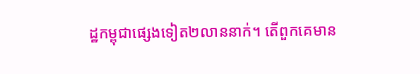ដ្ឋកម្ពុជាផ្សេងទៀត២លាននាក់។ តើពួកគេមាន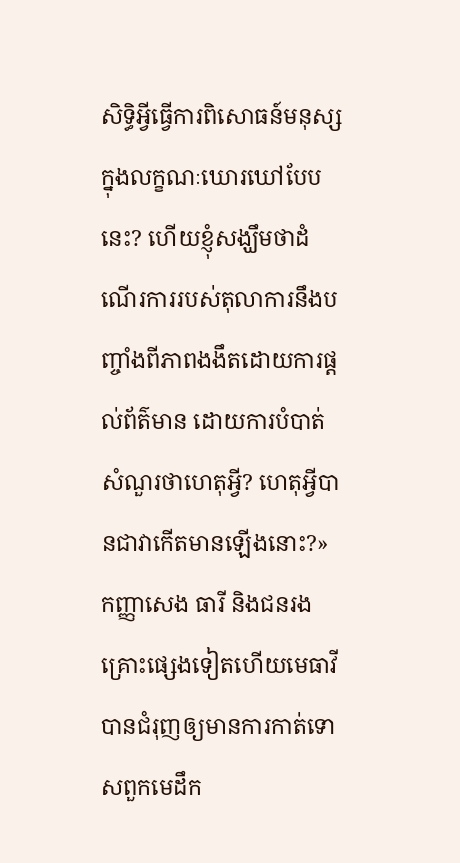សិទ្ធិអ្វីធ្វើការពិសោធន៍មនុស្សក្នុងលក្ខណៈឃោរឃៅបែបនេះ? ហើយខ្ញុំសង្ឃឹមថាដំណើរការរបស់តុលាការនឹងបញ្ចាំងពីភាពងងឹតដោយការផ្តល់ព័ត៌មាន ដោយការបំបាត់សំណួរថាហេតុអ្វី? ហេតុអ្វីបានជាវាកើតមានឡើងនោះ?» កញ្ញាសេង ធារី និងជនរងគ្រោះផ្សេងទៀតហើយមេធាវី បានជំរុញឲ្យមានការកាត់ទោសពួកមេដឹក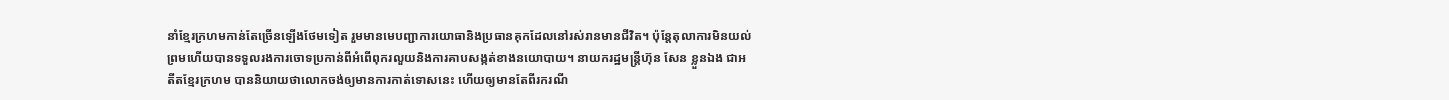នាំខ្មែរក្រហមកាន់តែច្រើនឡើងថែមទៀត រួមមានមេបញ្ជាការយោធានិងប្រធានគុកដែលនៅរស់រានមានជីវិត។ ប៉ុន្តែតុលាការមិនយល់ព្រមហើយបានទទួលរងការចោទប្រកាន់ពីអំពើពុករលួយនិងការគាបសង្កត់ខាងនយោបាយ។ នាយករដ្ឋមន្រ្តីហ៊ុន សែន ខ្លួនឯង ជាអតីតខ្មែរក្រហម បាននិយាយថាលោកចង់ឲ្យមានការកាត់ទោសនេះ ហើយឲ្យមានតែពីរករណី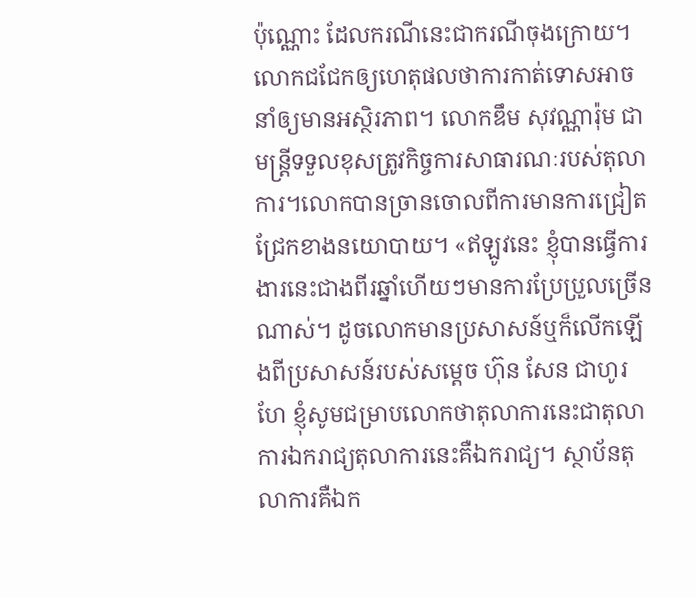ប៉ុណ្ណោះ ដែលករណីនេះជាករណីចុងក្រោយ។ លោកជជែកឲ្យហេតុផលថាការកាត់ទោសអាចនាំឲ្យមានអស្ថិរភាព។ លោកឌឹម សុវណ្ណារ៉ុម ជាមន្រ្តីទទួលខុសត្រូវកិច្ចការសាធារណៈរបស់តុលាការ។លោកបានច្រានចោលពីការមានការជ្រៀតជ្រែកខាងនយោបាយ។ «ឥឡូវនេះ ខ្ញុំបានធ្វើការងារនេះជាងពីរឆ្នាំហើយៗមានការប្រែប្រួលច្រើនណាស់។ ដូចលោកមានប្រសាសន៍ឬក៏លើកឡើងពីប្រសាសន៍របស់សម្តេច ហ៊ុន សែន ជាហូរហែ ខ្ញុំសូមជម្រាបលោកថាតុលាការនេះជាតុលាការឯករាជ្យតុលាការនេះគឺឯករាជ្យ។ ស្ថាប័នតុលាការគឺឯក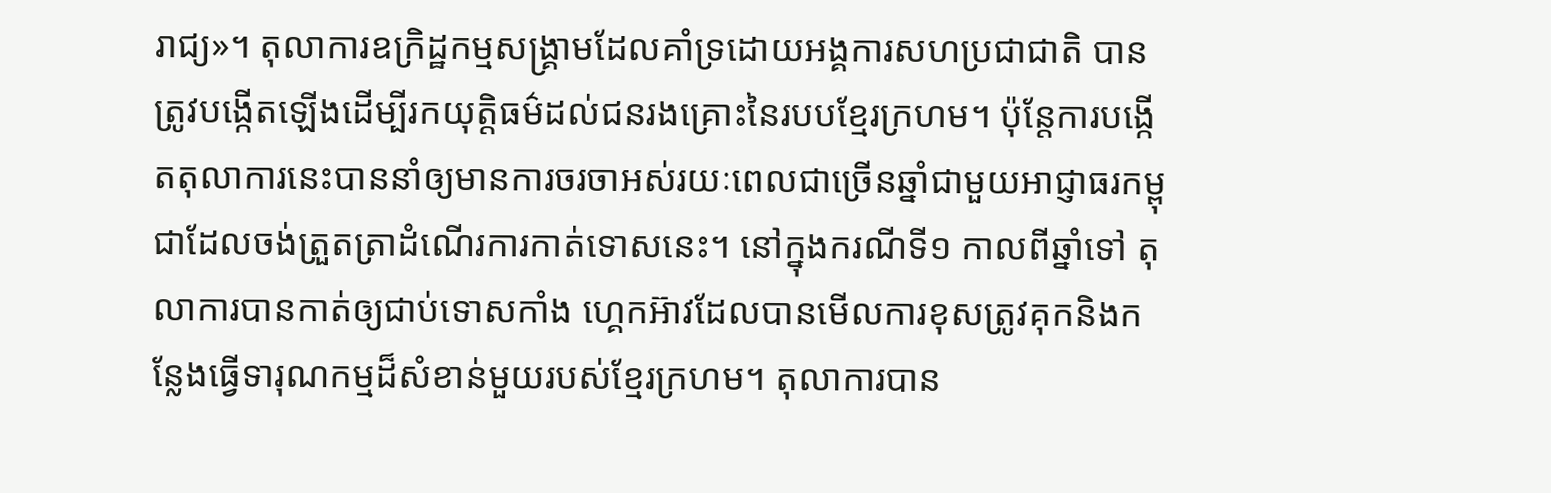រាជ្យ»។ តុលាការឧក្រិដ្ឋកម្មសង្គ្រាមដែលគាំទ្រដោយអង្គការសហប្រជាជាតិ បានត្រូវបង្កើតឡើងដើម្បីរកយុត្តិធម៌ដល់ជនរងគ្រោះនៃរបបខ្មែរក្រហម។ ប៉ុន្តែការបង្កើតតុលាការនេះបាននាំឲ្យមានការចរចាអស់រយៈពេលជាច្រើនឆ្នាំជាមួយអាជ្ញាធរកម្ពុជាដែលចង់ត្រួតត្រាដំណើរការកាត់ទោសនេះ។ នៅក្នុងករណីទី១ កាលពីឆ្នាំទៅ តុលាការបានកាត់ឲ្យជាប់ទោសកាំង ហ្គេកអ៊ាវដែលបានមើលការខុសត្រូវគុកនិងកន្លែងធ្វើទារុណកម្មដ៏សំខាន់មួយរបស់ខ្មែរក្រហម។ តុលាការបាន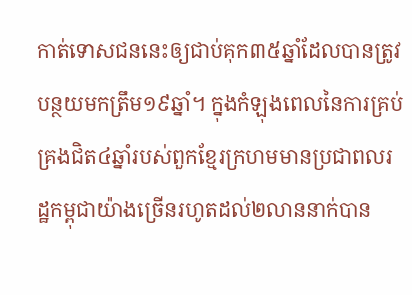កាត់ទោសជននេះឲ្យជាប់គុក៣៥ឆ្នាំដែលបានត្រូវបន្ថយមកត្រឹម១៩ឆ្នាំ។ ក្នុងកំឡុងពេលនៃការគ្រប់គ្រងជិត៤ឆ្នាំរបស់ពួកខ្មែរក្រហមមានប្រជាពលរដ្ឋកម្ពុជាយ៉ាងច្រើនរហូតដល់២លាននាក់បាន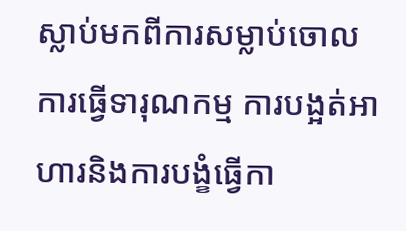ស្លាប់មកពីការសម្លាប់ចោល ការធ្វើទារុណកម្ម ការបង្អត់អាហារនិងការបង្ខំធ្វើកា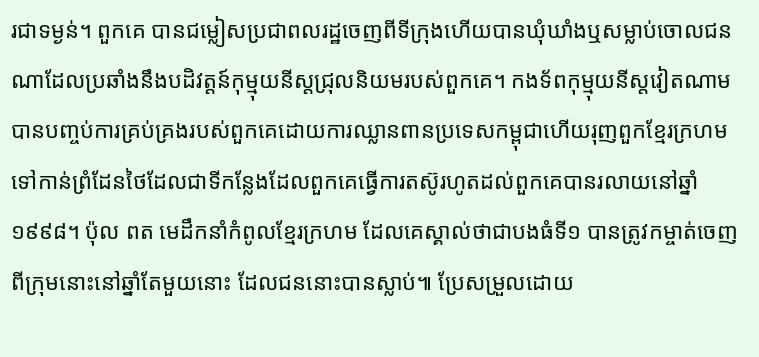រជាទម្ងន់។ ពួកគេ បានជម្លៀសប្រជាពលរដ្ឋចេញពីទីក្រុងហើយបានឃុំឃាំងឬសម្លាប់ចោលជនណាដែលប្រឆាំងនឹងបដិវត្តន៍កុម្មុយនីស្តជ្រុលនិយមរបស់ពួកគេ។ កងទ័ពកុម្មុយនីស្តវៀតណាម បានបញ្ចប់ការគ្រប់គ្រងរបស់ពួកគេដោយការឈ្លានពានប្រទេសកម្ពុជាហើយរុញពួកខ្មែរក្រហមទៅកាន់ព្រំដែនថៃដែលជាទីកន្លែងដែលពួកគេធ្វើការតស៊ូរហូតដល់ពួកគេបានរលាយនៅឆ្នាំ១៩៩៨។ ប៉ុល ពត មេដឹកនាំកំពូលខ្មែរក្រហម ដែលគេស្គាល់ថាជាបងធំទី១ បានត្រូវកម្ចាត់ចេញពីក្រុមនោះនៅឆ្នាំតែមួយនោះ ដែលជននោះបានស្លាប់៕ ប្រែសម្រួលដោយ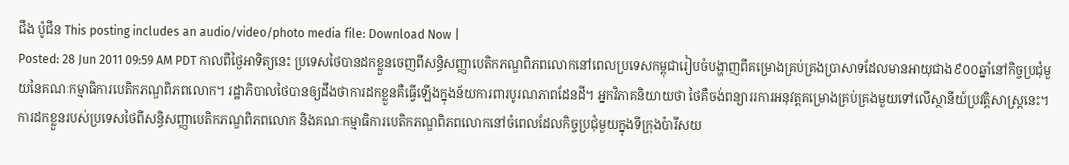ជឹង ប៉ូជីន This posting includes an audio/video/photo media file: Download Now |
Posted: 28 Jun 2011 09:59 AM PDT កាលពីថ្ងៃអាទិត្យនេះ ប្រទេសថៃបានដកខ្លួនចេញពីសន្ធិសញ្ញាបេតិកភណ្ឌពិភពលោកនៅពេលប្រទេសកម្ពុជារៀបចំបង្ហាញពីគម្រោងគ្រប់គ្រងប្រាសាទដែលមានអាយុជាង៩០០ឆ្នាំនៅកិច្ចប្រជុំមួយនៃគណៈកម្មាធិការបេតិកភណ្ឌពិភពលោក។ រដ្ឋាភិបាលថៃបានឲ្យដឹងថាការដកខ្លួនគឺធ្វើឡើងក្នុងន័យការពារបូរណភាពដែនដី។ អ្នកវិភាគនិយាយថា ថៃគឺចង់ពន្យាររការអនុវត្តគម្រោងគ្រប់គ្រងមួយទៅលើស្ថានីយ៍ប្រវត្តិសាស្រ្តនេះ។ ការដកខ្លួនរបស់ប្រទេសថៃពីសន្ធិសញ្ញាបេតិកភណ្ឌពិភពលោក និងគណៈកម្មាធិការបេតិកភណ្ឌពិភពលោកនៅចំពេលដែលកិច្ចប្រជុំមួយក្នុងទីក្រុងប៉ារីសយ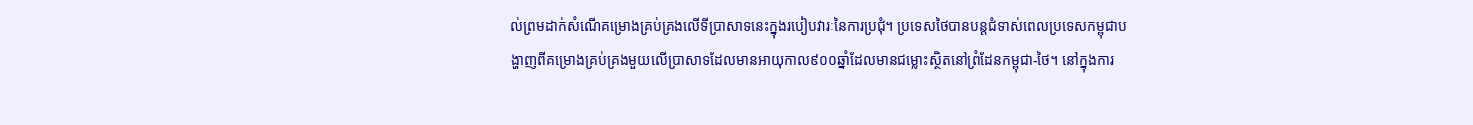ល់ព្រមដាក់សំណើគម្រោងគ្រប់គ្រងលើទីប្រាសាទនេះក្នុងរបៀបវារៈនៃការប្រជុំ។ ប្រទេសថៃបានបន្តជំទាស់ពេលប្រទេសកម្ពុជាបង្ហាញពីគម្រោងគ្រប់គ្រងមួយលើប្រាសាទដែលមានអាយុកាល៩០០ឆ្នាំដែលមានជម្លោះស្ថិតនៅព្រំដែនកម្ពុជា-ថៃ។ នៅក្នុងការ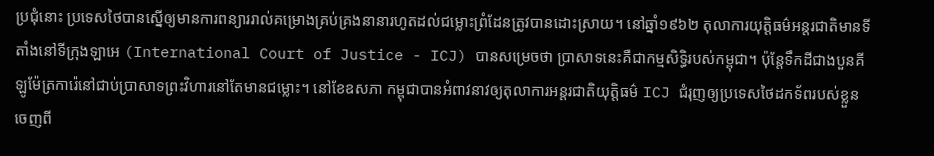ប្រជុំនោះ ប្រទេសថៃបានស្នើឲ្យមានការពន្យាររាល់គម្រោងគ្រប់គ្រងនានារហូតដល់ជម្លោះព្រំដែនត្រូវបានដោះស្រាយ។ នៅឆ្នាំ១៩៦២ តុលាការយុត្តិធម៌អន្តរជាតិមានទីតាំងនៅទីក្រុងឡាអេ (International Court of Justice - ICJ) បានសម្រេចថា ប្រាសាទនេះគឺជាកម្មសិទ្ធិរបស់កម្ពុជា។ ប៉ុនែ្តទឹកដីជាងបួនគីឡូម៉ែត្រការ៉េនៅជាប់ប្រាសាទព្រះវិហារនៅតែមានជម្លោះ។ នៅខែឧសភា កម្ពុជាបានអំពាវនាវឲ្យតុលាការអន្តរជាតិយុត្តិធម៌ ICJ ជំរុញឲ្យប្រទេសថៃដកទ័ពរបស់ខ្លួនចេញពី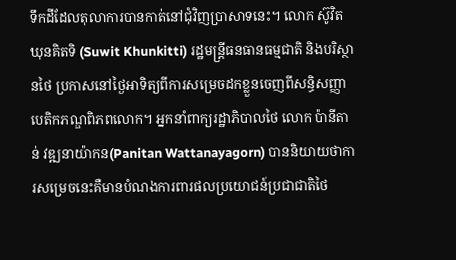ទឹកដីដែលតុលាការបានកាត់នៅជុំវិញប្រាសាទនេះ។ លោក ស៊ូវិត ឃុនគិតទិ (Suwit Khunkitti) រដ្ឋមន្រ្តីធនធានធម្មជាតិ និងបរិស្ថានថៃ ប្រកាសនៅថ្ងៃអាទិត្យពីការសម្រេចដកខ្លួនចេញពីសន្ធិសញ្ញាបេតិកភណ្ឌពិភពលោក។ អ្នកនាំពាក្យរដ្ឋាភិបាលថៃ លោក ប៉ានីតាន់ វឌ្ឍនាយ៉ាកន(Panitan Wattanayagorn) បាននិយាយថាការសម្រេចនេះគឺមានបំណងការពារផលប្រយោជន៍ប្រជាជាតិថៃ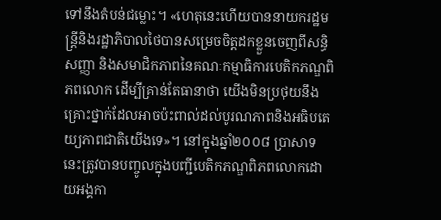ទៅនឹងតំបន់ជម្លោះ។ «ហេតុនេះហើយបាននាយករដ្ឋមន្រ្តីនិងរដ្ឋាភិបាលថៃបានសម្រេចចិត្តដកខ្លួនចេញពីសន្ធិសញ្ញា និងសមាជិកភាពនៃគណៈកម្មាធិការបេតិកភណ្ឌពិភពលោក ដើម្បីគ្រាន់តែធានាថា យើងមិនប្រថុយនឹងគ្រោះថ្នាក់ដែលអាចប៉ះពាល់ដល់បូរណភាពនិងអធិបតេយ្យភាពជាតិយើងទេ»។ នៅក្នុងឆ្នាំ២០០៨ ប្រាសាទនេះត្រូវបានបញ្ចូលក្នុងបញ្ជីបេតិកភណ្ឌពិភពលោកដោយអង្គកា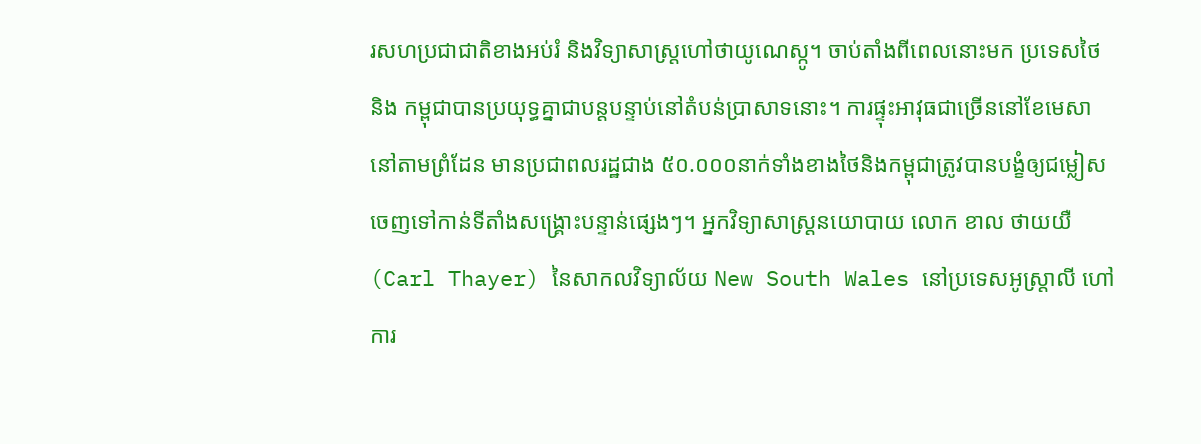រសហប្រជាជាតិខាងអប់រំ និងវិទ្យាសាស្រ្តហៅថាយូណេស្កូ។ ចាប់តាំងពីពេលនោះមក ប្រទេសថៃ និង កម្ពុជាបានប្រយុទ្ធគ្នាជាបន្តបន្ទាប់នៅតំបន់ប្រាសាទនោះ។ ការផ្ទុះអាវុធជាច្រើននៅខែមេសានៅតាមព្រំដែន មានប្រជាពលរដ្ឋជាង ៥០.០០០នាក់ទាំងខាងថៃនិងកម្ពុជាត្រូវបានបង្ខំឲ្យជម្លៀសចេញទៅកាន់ទីតាំងសង្រ្គោះបន្ទាន់ផ្សេងៗ។ អ្នកវិទ្យាសាស្រ្តនយោបាយ លោក ខាល ថាយយឺ (Carl Thayer) នៃសាកលវិទ្យាល័យ New South Wales នៅប្រទេសអូស្រ្តាលី ហៅការ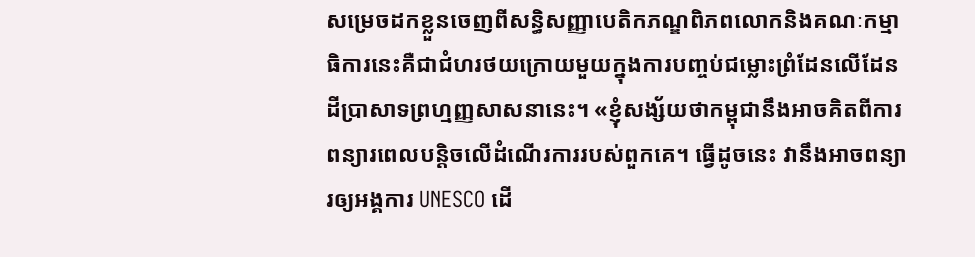សម្រេចដកខ្លួនចេញពីសន្ធិសញ្ញាបេតិកភណ្ឌពិភពលោកនិងគណៈកម្មាធិការនេះគឺជាជំហរថយក្រោយមួយក្នុងការបញ្ចប់ជម្លោះព្រំដែនលើដែនដីប្រាសាទព្រហ្មញ្ញសាសនានេះ។ «ខ្ញុំសង្ស័យថាកម្ពុជានឹងអាចគិតពីការពន្យារពេលបន្តិចលើដំណើរការរបស់ពួកគេ។ ធ្វើដូចនេះ វានឹងអាចពន្យារឲ្យអង្គការ UNESCO ដើ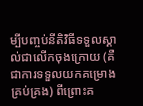ម្បីបញ្ចប់នីតិវិធីទទួលស្គាល់ជាលើកចុងក្រោយ (គឺជាការទទួលយកគម្រោងគ្រប់គ្រង) ពីព្រោះគ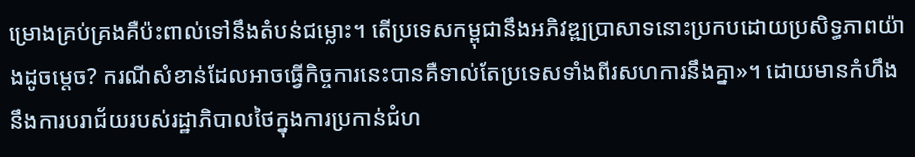ម្រោងគ្រប់គ្រងគឺប៉ះពាល់ទៅនឹងតំបន់ជម្លោះ។ តើប្រទេសកម្ពុជានឹងអភិវឌ្ឍប្រាសាទនោះប្រកបដោយប្រសិទ្ធភាពយ៉ាងដូចម្តេច? ករណីសំខាន់ដែលអាចធ្វើកិច្ចការនេះបានគឺទាល់តែប្រទេសទាំងពីរសហការនឹងគ្នា»។ ដោយមានកំហឹងនឹងការបរាជ័យរបស់រដ្ឋាភិបាលថៃក្នុងការប្រកាន់ជំហ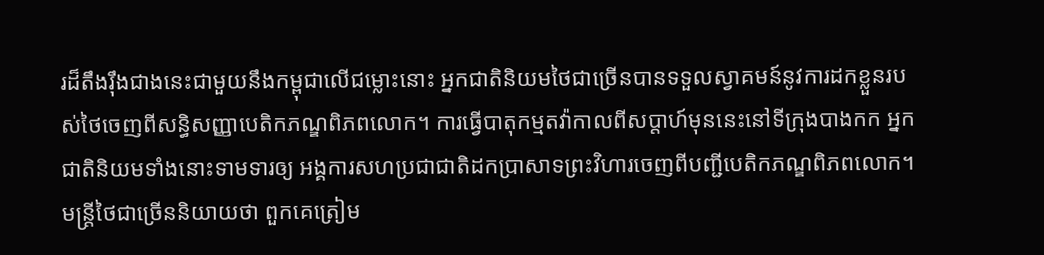រដ៏តឹងរ៉ឹងជាងនេះជាមួយនឹងកម្ពុជាលើជម្លោះនោះ អ្នកជាតិនិយមថៃជាច្រើនបានទទួលស្វាគមន៍នូវការដកខ្លួនរបស់ថៃចេញពីសន្ធិសញ្ញាបេតិកភណ្ឌពិភពលោក។ ការធ្វើបាតុកម្មតវ៉ាកាលពីសប្តាហ៍មុននេះនៅទីកុ្រងបាងកក អ្នកជាតិនិយមទាំងនោះទាមទារឲ្យ អង្គការសហប្រជាជាតិដកប្រាសាទព្រះវិហារចេញពីបញ្ជីបេតិកភណ្ឌពិភពលោក។ មន្រ្តីថៃជាច្រើននិយាយថា ពួកគេត្រៀម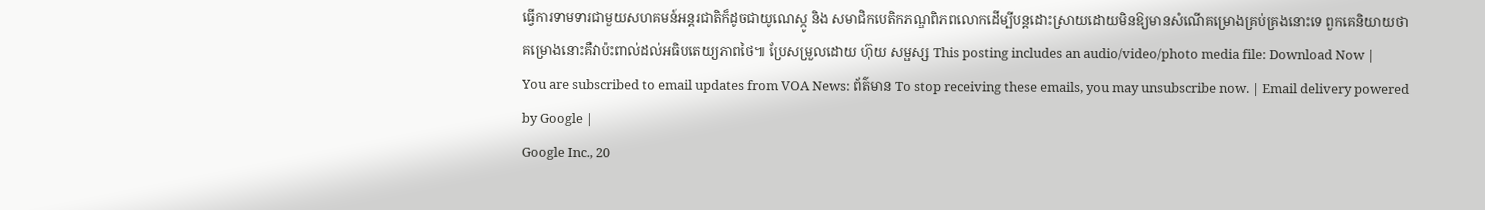ធ្វើការទាមទារជាមួយសហគមន៍អន្តរជាតិក៏ដូចជាយូណេស្កូ និង សមាជិកបេតិកភណ្ឌពិភពលោកដើម្បីបន្តដោះស្រាយដោយមិនឱ្យមានសំណើគម្រោងគ្រប់គ្រងនោះទេ ពួកគេនិយាយថា គម្រោងនោះគឺវាប៉ះពាល់ដល់អធិបតេយ្យភាពថៃ៕ ប្រែសម្រួលដោយ ហ៊ុយ សម្ផស្ស This posting includes an audio/video/photo media file: Download Now |
You are subscribed to email updates from VOA News: ព័ត៌មាន To stop receiving these emails, you may unsubscribe now. | Email delivery powered by Google |
Google Inc., 20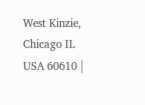West Kinzie, Chicago IL USA 60610 |